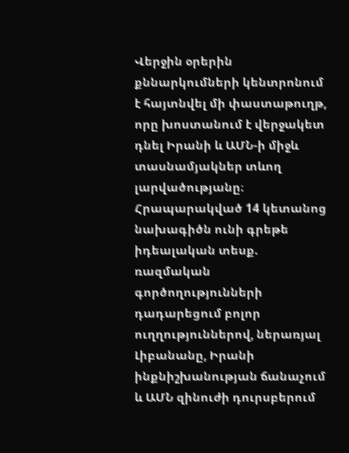Վերջին օրերին քննարկումների կենտրոնում է հայտնվել մի փաստաթուղթ, որը խոստանում է վերջակետ դնել Իրանի և ԱՄՆ-ի միջև տասնամյակներ տևող լարվածությանը։ Հրապարակված 14 կետանոց նախագիծն ունի գրեթե իդեալական տեսք. ռազմական գործողությունների դադարեցում բոլոր ուղղություններով, ներառյալ Լիբանանը, Իրանի ինքնիշխանության ճանաչում և ԱՄՆ զինուժի դուրսբերում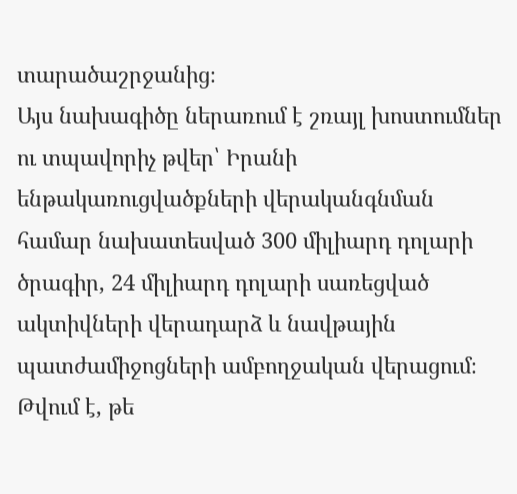տարածաշրջանից։
Այս նախագիծը ներառում է շռայլ խոստումներ ու տպավորիչ թվեր՝ Իրանի ենթակառուցվածքների վերականգնման համար նախատեսված 300 միլիարդ դոլարի ծրագիր, 24 միլիարդ դոլարի սառեցված ակտիվների վերադարձ և նավթային պատժամիջոցների ամբողջական վերացում։ Թվում է, թե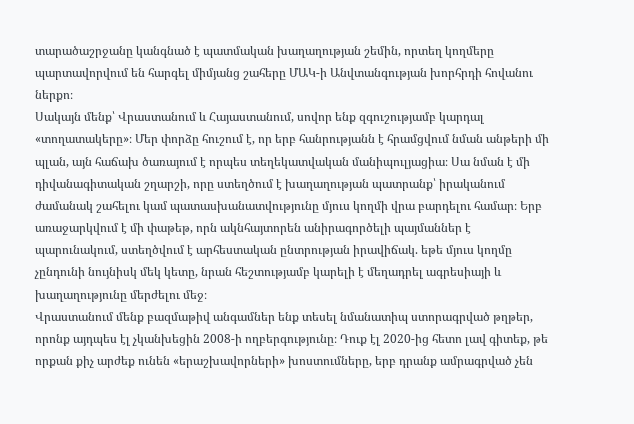տարածաշրջանը կանգնած է պատմական խաղաղության շեմին, որտեղ կողմերը պարտավորվում են հարգել միմյանց շահերը ՄԱԿ-ի Անվտանգության խորհրդի հովանու ներքո։
Սակայն մենք՝ Վրաստանում և Հայաստանում, սովոր ենք զգուշությամբ կարդալ «տողատակերը»։ Մեր փորձը հուշում է, որ երբ հանրությանն է հրամցվում նման անթերի մի պլան, այն հաճախ ծառայում է որպես տեղեկատվական մանիպուլյացիա։ Սա նման է մի դիվանագիտական շղարշի, որը ստեղծում է խաղաղության պատրանք՝ իրականում ժամանակ շահելու կամ պատասխանատվությունը մյուս կողմի վրա բարդելու համար։ Երբ առաջարկվում է մի փաթեթ, որն ակնհայտորեն անիրագործելի պայմաններ է պարունակում, ստեղծվում է արհեստական ընտրության իրավիճակ. եթե մյուս կողմը չընդունի նույնիսկ մեկ կետը, նրան հեշտությամբ կարելի է մեղադրել ագրեսիայի և խաղաղությունը մերժելու մեջ։
Վրաստանում մենք բազմաթիվ անգամներ ենք տեսել նմանատիպ ստորագրված թղթեր, որոնք այդպես էլ չկանխեցին 2008-ի ողբերգությունը։ Դուք էլ 2020-ից հետո լավ գիտեք, թե որքան քիչ արժեք ունեն «երաշխավորների» խոստումները, երբ դրանք ամրագրված չեն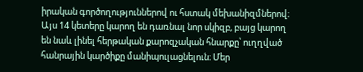իրական գործողություններով ու հստակ մեխանիզմներով։
Այս 14 կետերը կարող են դառնալ նոր սկիզբ, բայց կարող են նաև լինել հերթական քարոզչական հնարքը՝ ուղղված հանրային կարծիքը մանիպուլացնելուն։ Մեր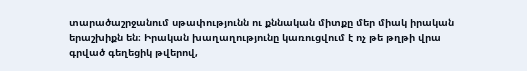տարածաշրջանում սթափությունն ու քննական միտքը մեր միակ իրական երաշխիքն են։ Իրական խաղաղությունը կառուցվում է ոչ թե թղթի վրա գրված գեղեցիկ թվերով,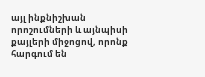այլ ինքնիշխան որոշումների և այնպիսի քայլերի միջոցով, որոնք հարգում են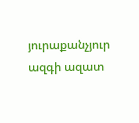յուրաքանչյուր ազգի ազատ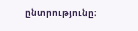ընտրությունը։